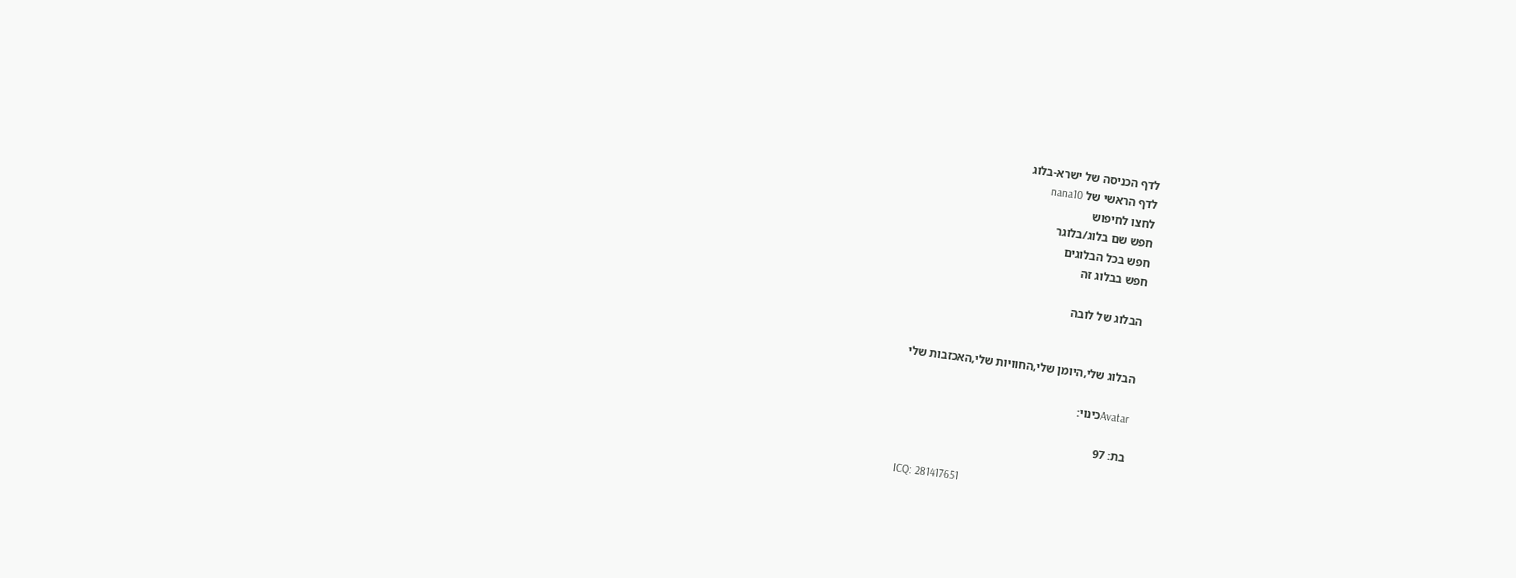לדף הכניסה של ישרא-בלוג
לדף הראשי של nana10
לחצו לחיפוש
חפש שם בלוג/בלוגר
חפש בכל הבלוגים
חפש בבלוג זה

הבלוג של לובה


הבלוג שלי,היומן שלי,החוויות שלי,האכזבות שלי

Avatarכינוי:

בת: 97

ICQ: 281417651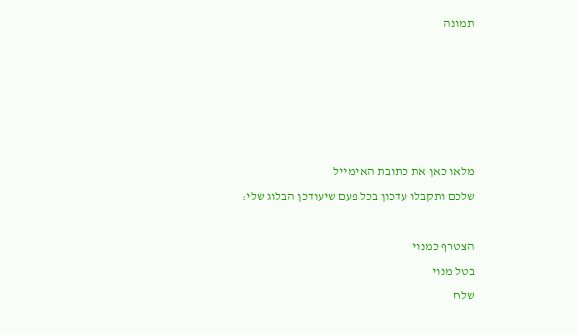תמונה





מלאו כאן את כתובת האימייל
שלכם ותקבלו עדכון בכל פעם שיעודכן הבלוג שלי:

הצטרף כמנוי
בטל מנוי
שלח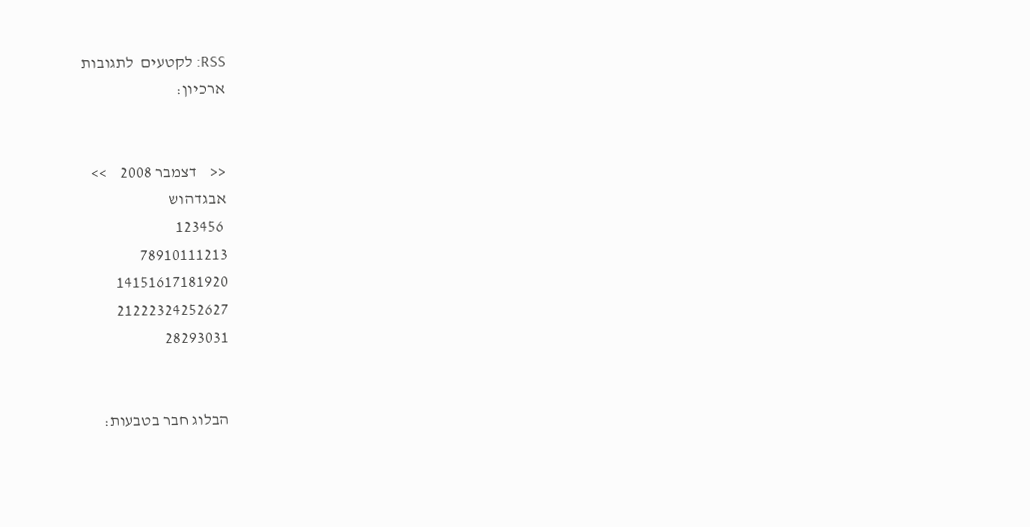RSS: לקטעים  לתגובות
ארכיון:


<<    דצמבר 2008    >>
אבגדהוש
 123456
78910111213
14151617181920
21222324252627
28293031


הבלוג חבר בטבעות: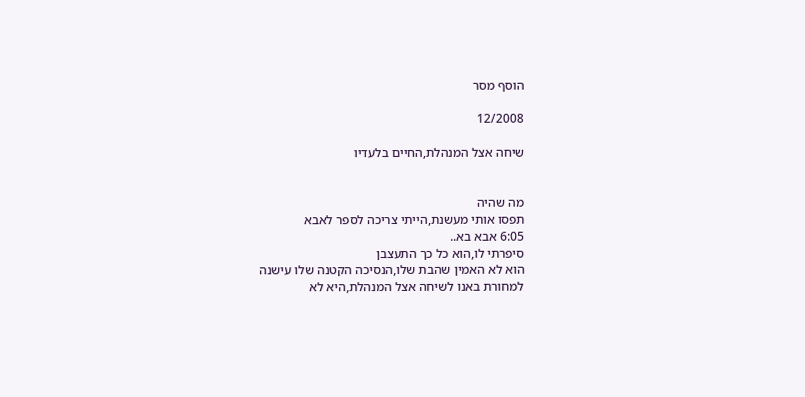הוסף מסר

12/2008

שיחה אצל המנהלת,החיים בלעדיו


מה שהיה
תפסו אותי מעשנת,הייתי צריכה לספר לאבא
6:05 אבא בא..
סיפרתי לו,הוא כל כך התעצבן
הוא לא האמין שהבת שלו,הנסיכה הקטנה שלו עישנה
למחורת באנו לשיחה אצל המנהלת,היא לא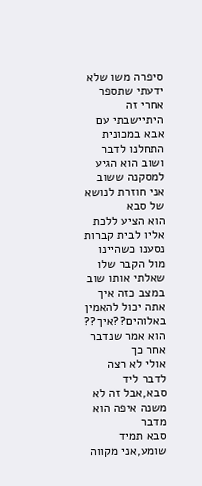סיפרה משו שלא ידעתי שתספר
אחרי זה היתיישבתי עם אבא במכונית
התחלנו לדבר ושוב הוא הגיע למסקנה ששוב אני חוזרת לנושא של סבא
הוא הציע ללכת אליו לבית קברות
נסענו כשהיינו מול הקבר שלו שאלתי אותו שוב
במצב כזה איך אתה יכול להאמין באלוהים??איך??
הוא אמר שנדבר אחר כך
אולי לא רצה לדבר ליד סבא,אבל זה לא משנה איפה הוא מדבר
סבא תמיד שומע,אני מקווה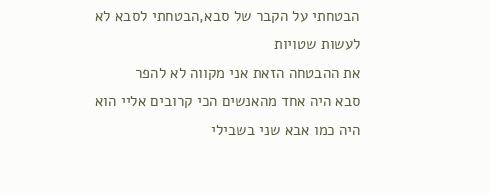הבטחתי על הקבר של סבא,הבטחתי לסבא לא לעשות שטויות
את ההבטחה הזאת אני מקווה לא להפר
סבא היה אחד מהאנשים הכי קרובים אליי הוא היה כמו אבא שני בשבילי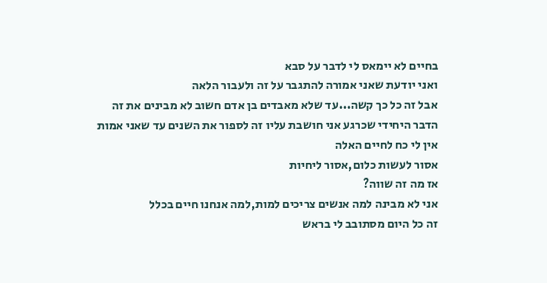בחיים לא יימאס לי לדבר על סבא
ואני יודעת שאני אמורה להתגבר על זה ולעבור הלאה
אבל זה כל כך קשה...עד שלא מאבדים בן אדם חשוב לא מבינים את זה
הדבר היחידי שכרגע אני חושבת עליו זה לספור את השנים עד שאני אמות
אין לי כח לחיים האלה
אסור לעשות כלום,אסור ליחיות
אז מה זה שווה?
אני לא מבינה למה אנשים צריכים למות,למה אנחנו חיים בכלל
זה כל היום מסתובב לי בראש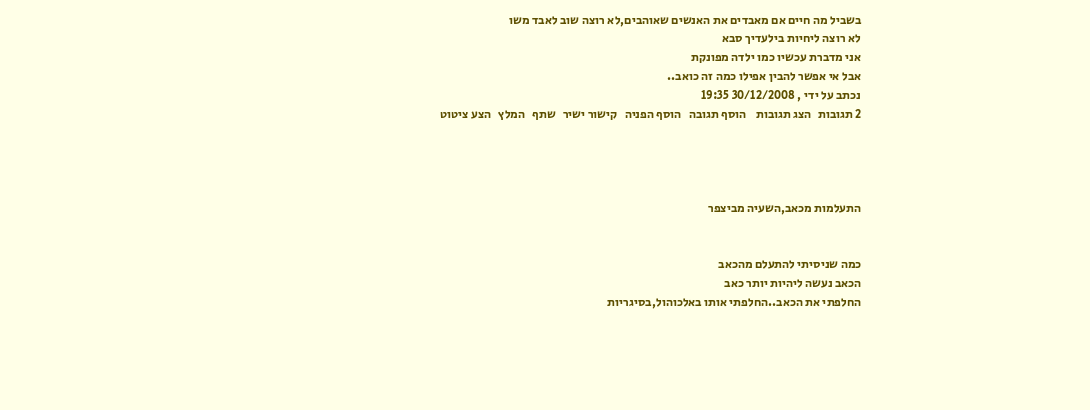בשביל מה חיים אם מאבדים את האנשים שאוהבים,לא רוצה שוב לאבד משו
לא רוצה ליחיות בילעדיך סבא
אני מדברת עכשיו כמו ילדה מפונקת
אבל אי אפשר להבין אפילו כמה זה כואב..
נכתב על ידי , 30/12/2008 19:35
2 תגובות   הצג תגובות    הוסף תגובה   הוסף הפניה   קישור ישיר   שתף   המלץ   הצע ציטוט




התעלמות מכאב,השעיה מביצפר


כמה שניסיתי להתעלם מהכאב
הכאב נעשה ליהיות יותר כאב
החלפתי את הכאב..החלפתי אותו באלכוהול,בסיגריות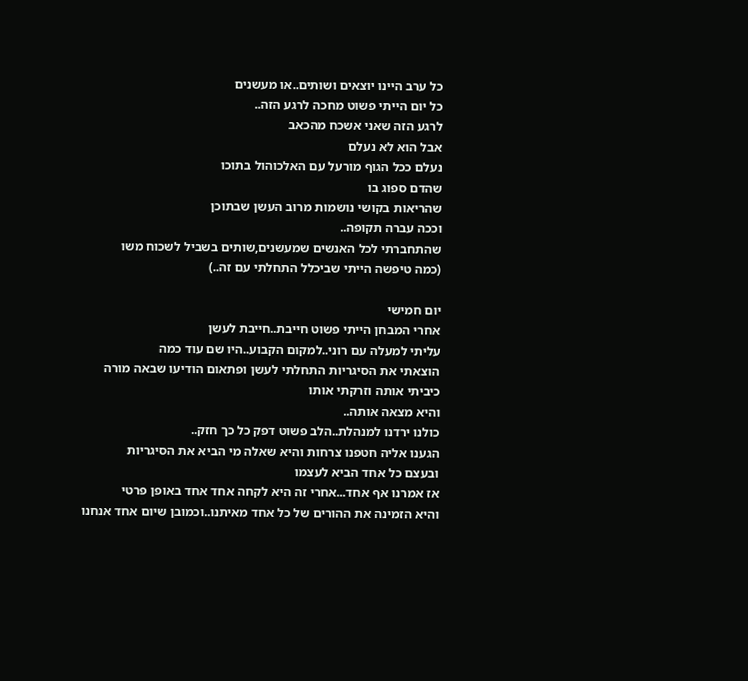כל ערב היינו יוצאים ושותים..או מעשנים
כל יום הייתי פשוט מחכה לרגע הזה..
לרגע הזה שאני אשכח מהכאב
אבל הוא לא נעלם
נעלם ככל הגוף מורעל עם האלכוהול בתוכו
שהדם ספוג בו
שהריאות בקושי נושמות מרוב העשן שבתוכן
וככה עברה תקופה..
שהתחברתי לכל האנשים שמעשנים,שותים בשביל לשכוח משו
(כמה טיפשה הייתי שביכלל התחלתי עם זה..)

יום חמישי
אחרי המבחן הייתי פשוט חייבת..חייבת לעשן
עליתי למעלה עם רוני..למקום הקבוע..היו שם עוד כמה
הוצאתי את הסיגריות התחלתי לעשן ופתאום הודיעו שבאה מורה
כיביתי אותה וזרקתי אותו
והיא מצאה אותה..
כולנו ירדנו למנהלת..הלב פשוט דפק כל כך חזק..
הגענו אליה חטפנו צרחות והיא שאלה מי הביא את הסיגריות
ובעצם כל אחד הביא לעצמו
אז אמרנו אף אחד...אחרי זה היא לקחה אחד אחד באופן פרטי
והיא הזמינה את ההורים של כל אחד מאיתנו..וכמובן שיום אחד אנחנו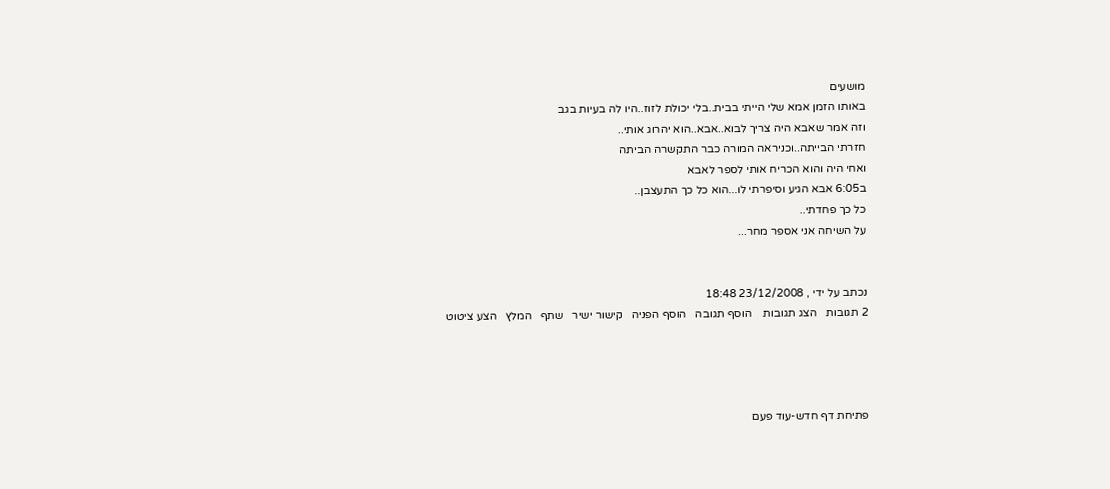מושעים
באותו הזמן אמא שלי הייתי בבית..בלי יכולת לזוז..היו לה בעיות בגב
וזה אמר שאבא היה צריך לבוא..אבא..הוא יהרוג אותי..
חזרתי הבייתה..וכניראה המורה כבר התקשרה הביתה
ואחי היה והוא הכריח אותי לספר לאבא
ב6:05 אבא הגיע וסיפרתי לו...הוא כל כך התעצבן..
כל כך פחדתי..
על השיחה אני אספר מחר...


נכתב על ידי , 23/12/2008 18:48
2 תגובות   הצג תגובות    הוסף תגובה   הוסף הפניה   קישור ישיר   שתף   המלץ   הצע ציטוט




פתיחת דף חדש-עוד פעם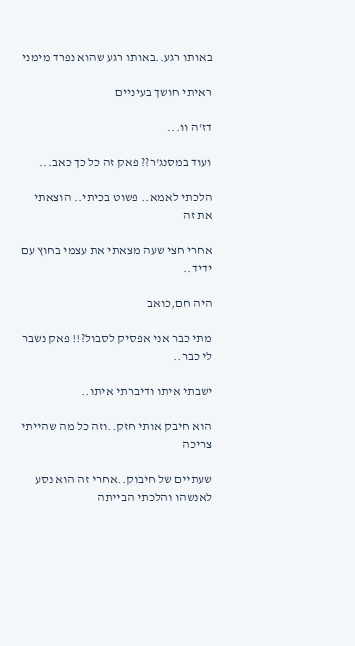באותו רגע..באותו רגע שהוא נפרד מימני

ראיתי חושך בעיניים

דז'ה וו...

ועוד במסנג'ר?? פאק זה כל כך כאב...

הלכתי לאמא.. פשוט בכיתי.. הוצאתי את זה

אחרי חצי שעה מצאתי את עצמי בחוץ עם ידיד..

היה חם,כואב

מתי כבר אני אפסיק לסבול?!! פאק נשבר לי כבר..

ישבתי איתו ודיברתי איתו..

הוא חיבק אותי חזק..וזה כל מה שהייתי צריכה

שעתיים של חיבוק..אחרי זה הוא נסע לאנשהו והלכתי הבייתה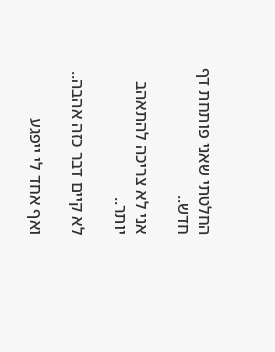החלטתי שאני פותחת דף חדש..

אני לא צריכה להתאהב יותר..

לא קיים דבר כזה אהבה..

ואף אחד לי ייפגע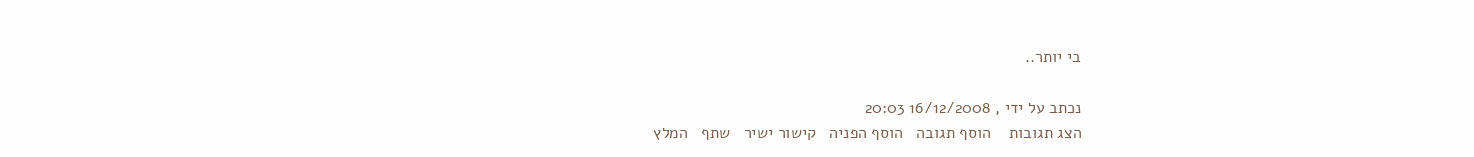בי יותר..

נכתב על ידי , 16/12/2008 20:03
הצג תגובות    הוסף תגובה   הוסף הפניה   קישור ישיר   שתף   המלץ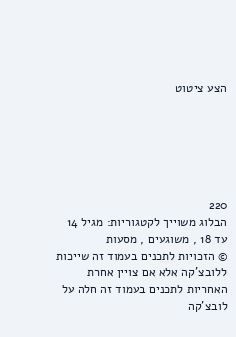הצע ציטוט






220
הבלוג משוייך לקטגוריות: מגיל 14 עד 18 , משוגעים , מסעות
© הזכויות לתכנים בעמוד זה שייכות ללובצ'קה אלא אם צויין אחרת
האחריות לתכנים בעמוד זה חלה על לובצ'קה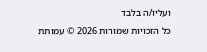ועליו/ה בלבד
כל הזכויות שמורות 2026 © עמותת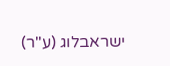ישראבלוג (ע"ר)